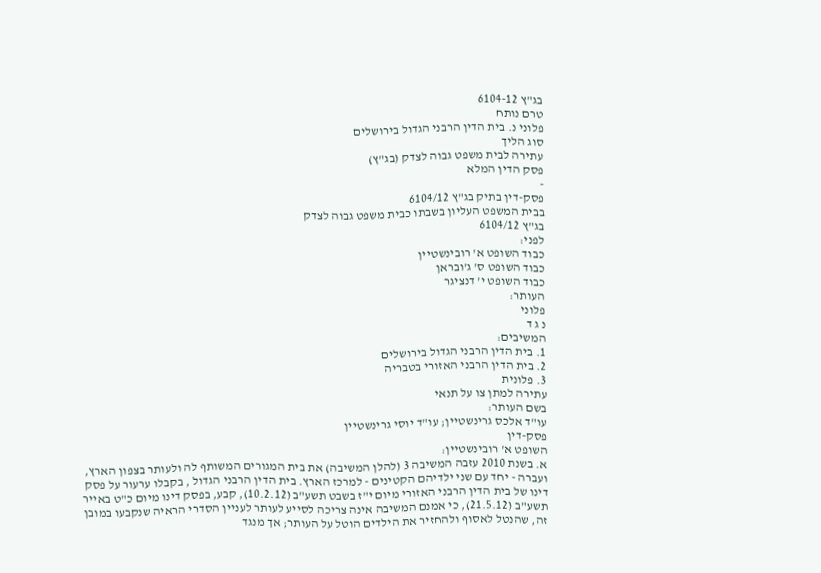בג"ץ 6104-12
טרם נותח
פלוני נ. בית הדין הרבני הגדול בירושלים
סוג הליך
עתירה לבית משפט גבוה לצדק (בג"ץ)
פסק הדין המלא
-
פסק-דין בתיק בג"ץ 6104/12
בבית המשפט העליון בשבתו כבית משפט גבוה לצדק
בג"ץ 6104/12
לפני:
כבוד השופט א' רובינשטיין
כבוד השופט ס' ג'ובראן
כבוד השופט י' דנציגר
העותר:
פלוני
נ ג ד
המשיבים:
1. בית הדין הרבני הגדול בירושלים
2. בית הדין הרבני האזורי בטבריה
3. פלונית
עתירה למתן צו על תנאי
בשם העותר:
עו"ד אלכס גרינשטיין; עו"ד יוסי גרינשטיין
פסק-דין
השופט א' רובינשטיין:
א. בשנת 2010 עזבה המשיבה 3 (להלן המשיבה) את בית המגורים המשותף לה ולעותר בצפון הארץ, ועברה - יחד עם שני ילדיהם הקטינים - למרכז הארץ. בית הדין הרבני הגדול , בקבלו ערעור על פסק דינו של בית הדין הרבני האזורי מיום י"ז בשבט תשע"ב (10.2.12), קבע, בפסק דינו מיום כ"ט באייר תשע"ב (21.5.12), כי אמנם המשיבה אינה צריכה לסייע לעותר לעניין הסדרי הראיה שנקבעו במובן זה, שהנטל לאסוף ולהחזיר את הילדים הוטל על העותר; אך מנגד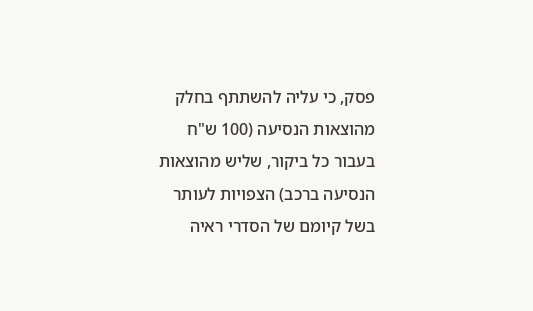פסק, כי עליה להשתתף בחלק מהוצאות הנסיעה (100 ש"ח בעבור כל ביקור, שליש מהוצאות הנסיעה ברכב) הצפויות לעותר בשל קיומם של הסדרי ראיה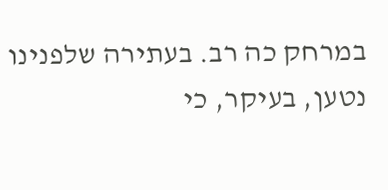במרחק כה רב. בעתירה שלפנינו נטען, בעיקר, כי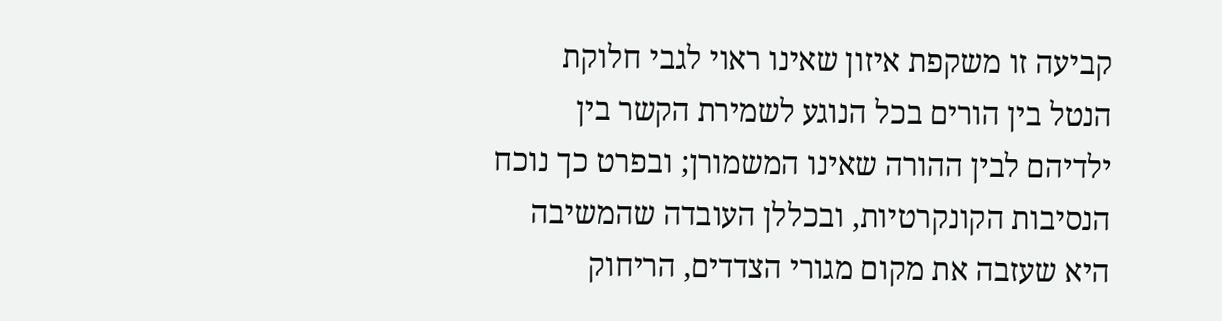קביעה זו משקפת איזון שאינו ראוי לגבי חלוקת הנטל בין הורים בכל הנוגע לשמירת הקשר בין ילדיהם לבין ההורה שאינו המשמורן; ובפרט כך נוכח הנסיבות הקונקרטיות, ובכללן העובדה שהמשיבה היא שעזבה את מקום מגורי הצדדים, הריחוק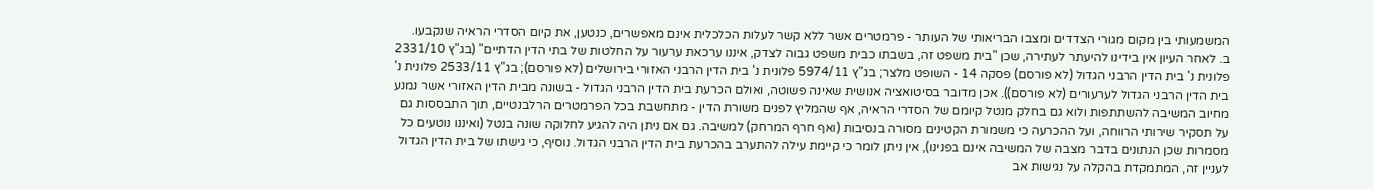המשמעותי בין מקום מגורי הצדדים ומצבו הבריאותי של העותר - פרמטרים אשר ללא קשר לעלות הכלכלית אינם מאפשרים, כנטען, את קיום הסדרי הראיה שנקבעו.
ב. לאחר העיון אין בידינו להיעתר לעתירה, שכן "בית משפט זה, בשבתו כבית משפט גבוה לצדק, איננו ערכאת ערעור על החלטות של בתי הדין הדתיים" (בג"ץ 2331/10 פלונית נ' בית הדין הרבני הגדול (לא פורסם) פסקה 14 - השופט מלצר; בג"ץ 5974/11 פלונית נ' בית הדין הרבני האזורי בירושלים (לא פורסם); בג"ץ 2533/11 פלונית נ' בית הדין הרבני הגדול לערעורים (לא פורסם)). אכן מדובר בסיטואציה אנושית שאינה פשוטה, ואולם הכרעת בית הדין הרבני הגדול - בשונה מבית הדין האזורי אשר נמנע מחיוב המשיבה להשתתפות ולוא גם בחלק מנטל קיומם של הסדרי הראיה, אף שהמליץ לפנים משורת הדין - מתחשבת בכל הפרמטרים הרלבנטיים, תוך התבססות גם על תסקיר שירותי הרווחה, ועל ההכרעה כי משמורת הקטינים מסורה בנסיבות (ואף חרף המרחק) למשיבה. גם אם ניתן היה להגיע לחלוקה שונה בנטל (ואיננו נוטעים כל מסמרות שכן הנתונים בדבר מצבה של המשיבה אינם בפנינו), אין ניתן לומר כי קיימת עילה להתערב בהכרעת בית הדין הרבני הגדול. נוסיף, כי גישתו של בית הדין הגדול לעניין זה, המתמקדת בהקלה על נגישות אב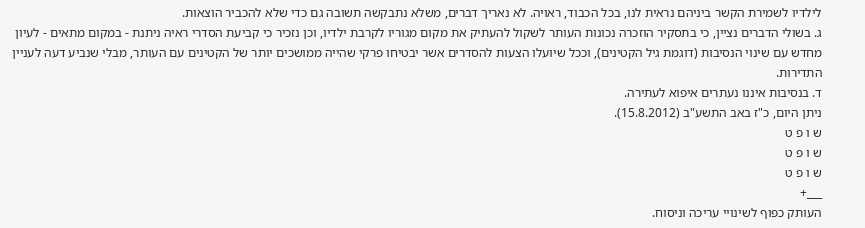לילדיו לשמירת הקשר ביניהם נראית לנו, בכל הכבוד, ראויה. לא נאריך דברים, משלא נתבקשה תשובה גם כדי שלא להכביר הוצאות.
ג. בשולי הדברים נציין, כי בתסקיר הוזכרה נכונות העותר לשקול להעתיק את מקום מגוריו לקרבת ילדיו, וכן נזכיר כי קביעת הסדרי ראיה ניתנת - במקום מתאים - לעיון מחדש עם שינוי הנסיבות (דוגמת גיל הקטינים), וככל שיועלו הצעות להסדרים אשר יבטיחו פרקי שהייה ממושכים יותר של הקטינים עם העותר, מבלי שנביע דעה לעניין התדירות.
ד. בנסיבות איננו נעתרים איפוא לעתירה.
ניתן היום, כ"ז באב התשע"ב (15.8.2012).
ש ו פ ט
ש ו פ ט
ש ו פ ט
___+
העותק כפוף לשינויי עריכה וניסוח.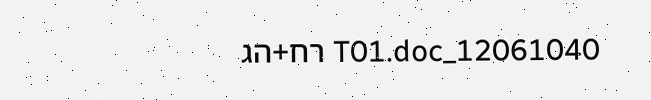12061040_T01.doc רח+הג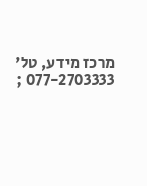מרכז מידע, טל' 077-2703333 ;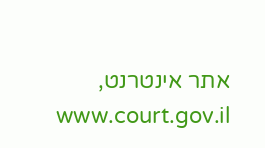אתר אינטרנט, www.court.gov.il